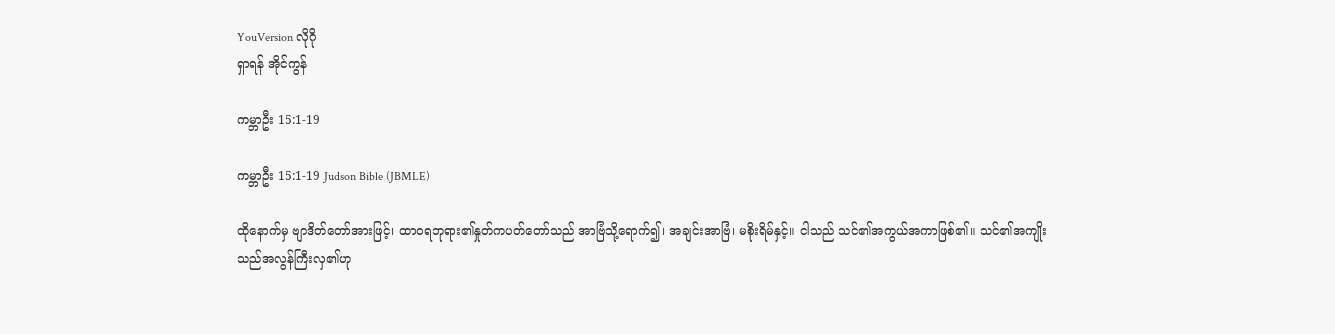YouVersion လိုဂို
ရှာရန် အိုင်ကွန်

ကမ္ဘာဦး 15:1-19

ကမ္ဘာဦး 15:1-19 Judson Bible (JBMLE)

ထိုနောက်မှ ဗျာဒိတ်တော်အားဖြင့်၊ ထာဝရဘုရား၏နှုတ်ကပတ်တော်သည် အာဗြံသို့ရောက်၍၊ အချင်းအာဗြံ၊ မစိုးရိမ်နှင့်။ ငါသည် သင်၏အကွယ်အကာဖြစ်၏။ သင်၏အကျိုးသည်အလွန်ကြီးလှ၏ဟု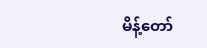မိန့်တော်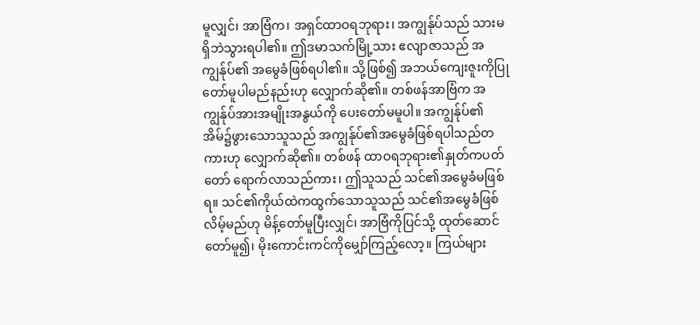မူလျှင်၊ အာဗြံက၊ အရှင်ထာဝရဘုရား၊ အကျွန်ုပ်သည် သားမရှိဘဲသွားရပါ၏။ ဤဒမာသက်မြို့သား ဧလျာဇာသည် အကျွန်ုပ်၏ အမွေခံဖြစ်ရပါ၏။ သို့ဖြစ်၍ အဘယ်ကျေးဇူးကိုပြုတော်မူပါမည်နည်းဟု လျှောက်ဆို၏။ တစ်ဖန်အာဗြံက အကျွန်ုပ်အားအမျိုးအနွယ်ကို ပေးတော်မမူပါ။ အကျွန်ုပ်၏ အိမ်၌ဖွားသောသူသည် အကျွန်ုပ်၏အမွေခံဖြစ်ရပါသည်တကားဟု လျှောက်ဆို၏။ တစ်ဖန် ထာဝရဘုရား၏နှုတ်ကပတ်တော် ရောက်လာသည်ကား၊ ဤသူသည် သင်၏အမွေခံမဖြစ်ရ။ သင်၏ကိုယ်ထဲကထွက်သောသူသည် သင်၏အမွေခံဖြစ်လိမ့်မည်ဟု မိန့်တော်မူပြီးလျှင်၊ အာဗြံကိုပြင်သို့ ထုတ်ဆောင်တော်မူ၍၊ မိုးကောင်းကင်ကိုမျှော်ကြည့်လော့။ ကြယ်များ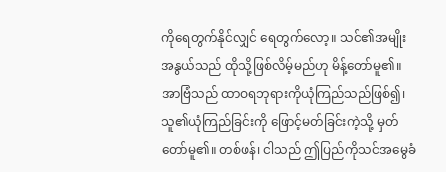ကိုရေတွက်နိုင်လျှင် ရေတွက်လော့။ သင်၏အမျိုးအနွယ်သည် ထိုသို့ဖြစ်လိမ့်မည်ဟု မိန့်တော်မူ၏။ အာဗြံသည် ထာဝရဘုရားကိုယုံကြည်သည်ဖြစ်၍၊ သူ၏ယုံကြည်ခြင်းကို ဖြောင့်မတ်ခြင်းကဲ့သို့ မှတ်တော်မူ၏။ တစ်ဖန်၊ ငါသည် ဤပြည်ကိုသင်အမွေခံ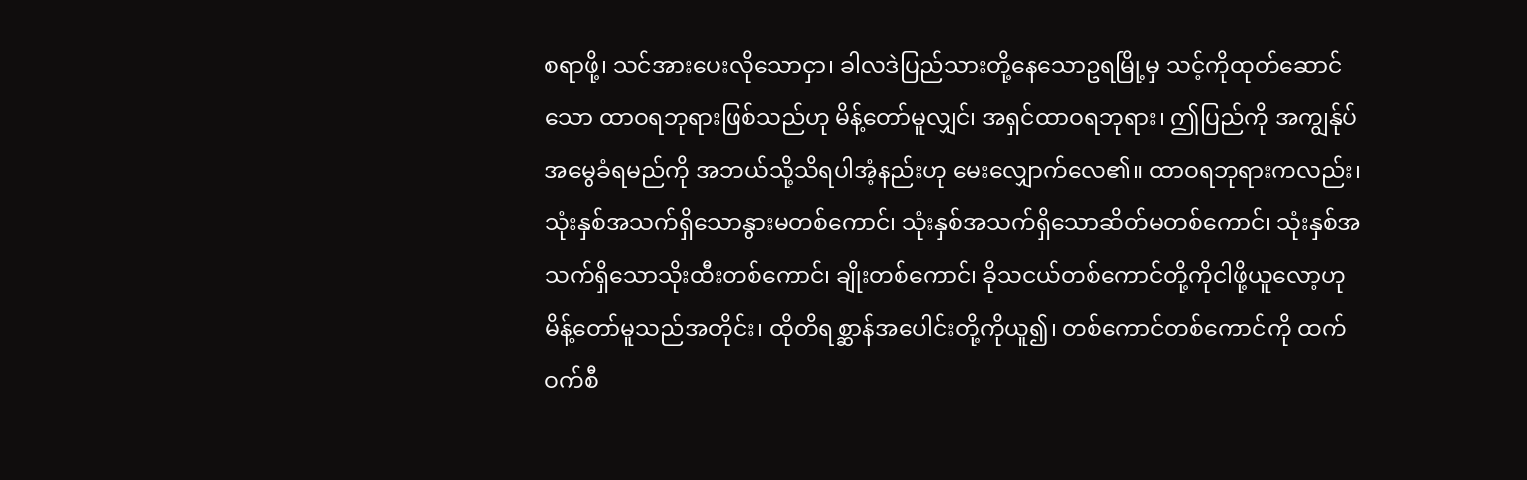စရာဖို့၊ သင်အားပေးလိုသောငှာ၊ ခါလဒဲပြည်သားတို့နေသောဥရမြို့မှ သင့်ကိုထုတ်ဆောင်သော ထာဝရဘုရားဖြစ်သည်ဟု မိန့်တော်မူလျှင်၊ အရှင်ထာဝရဘုရား၊ ဤပြည်ကို အကျွန်ုပ်အမွေခံရမည်ကို အဘယ်သို့သိရပါအံ့နည်းဟု မေးလျှောက်လေ၏။ ထာဝရဘုရားကလည်း၊ သုံးနှစ်အသက်ရှိသောနွားမတစ်ကောင်၊ သုံးနှစ်အသက်ရှိသောဆိတ်မတစ်ကောင်၊ သုံးနှစ်အသက်ရှိသောသိုးထီးတစ်ကောင်၊ ချိုးတစ်ကောင်၊ ခိုသငယ်တစ်ကောင်တို့ကိုငါဖို့ယူလော့ဟု မိန့်တော်မူသည်အတိုင်း၊ ထိုတိရစ္ဆာန်အပေါင်းတို့ကိုယူ၍၊ တစ်ကောင်တစ်ကောင်ကို ထက်ဝက်စီ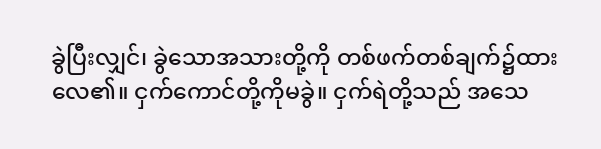ခွဲပြီးလျှင်၊ ခွဲသောအသားတို့ကို တစ်ဖက်တစ်ချက်၌ထားလေ၏။ ငှက်ကောင်တို့ကိုမခွဲ။ ငှက်ရဲတို့သည် အသေ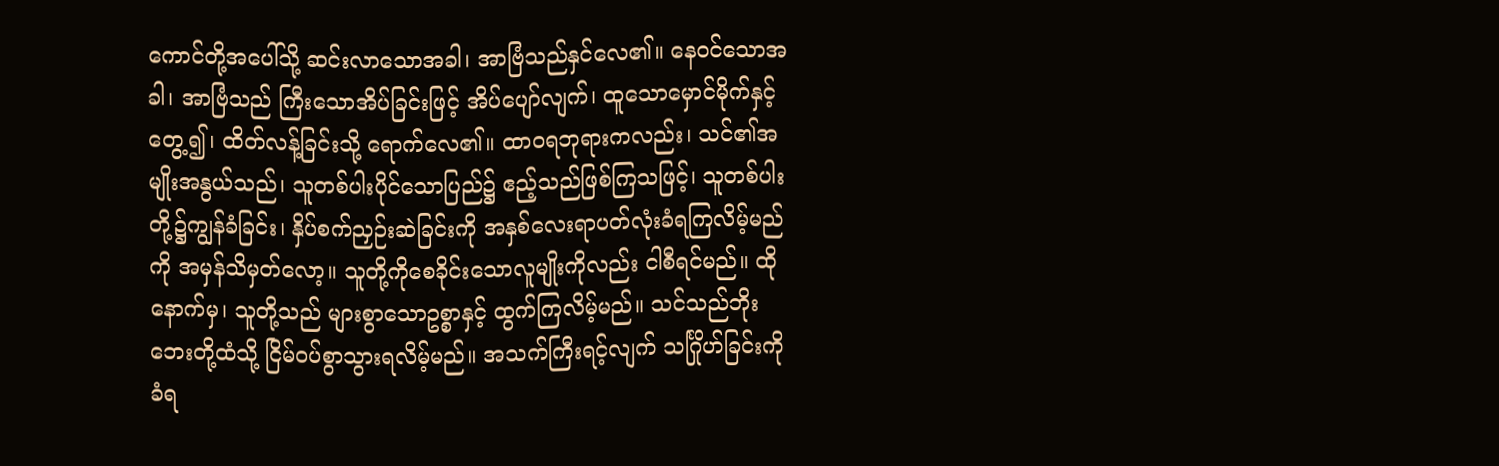ကောင်တို့အပေါ်သို့ ဆင်းလာသောအခါ၊ အာဗြံသည်နှင်လေ၏။ နေဝင်သောအခါ၊ အာဗြံသည် ကြီးသောအိပ်ခြင်းဖြင့် အိပ်ပျော်လျက်၊ ထူသောမှောင်မိုက်နှင့်တွေ့၍၊ ထိတ်လန့်ခြင်းသို့ ရောက်လေ၏။ ထာဝရဘုရားကလည်း၊ သင်၏အမျိုးအနွယ်သည်၊ သူတစ်ပါးပိုင်သောပြည်၌ ဧည့်သည်ဖြစ်ကြသဖြင့်၊ သူတစ်ပါးတို့၌ကျွန်ခံခြင်း၊ နှိပ်စက်ညှဉ်းဆဲခြင်းကို အနှစ်လေးရာပတ်လုံးခံရကြလိမ့်မည်ကို အမှန်သိမှတ်လော့။ သူတို့ကိုစေခိုင်းသောလူမျိုးကိုလည်း ငါစီရင်မည်။ ထိုနောက်မှ၊ သူတို့သည် များစွာသောဥစ္စာနှင့် ထွက်ကြလိမ့်မည်။ သင်သည်ဘိုးဘေးတို့ထံသို့ ငြိမ်ဝပ်စွာသွားရလိမ့်မည်။ အသက်ကြီးရင့်လျက် သင်္ဂြိုဟ်ခြင်းကိုခံရ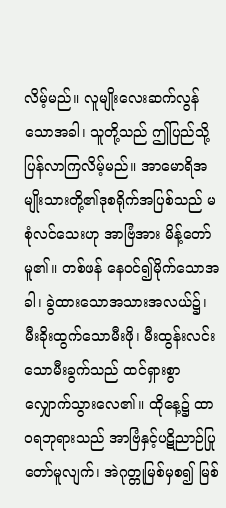လိမ့်မည်။ လူမျိုးလေးဆက်လွန်သောအခါ၊ သူတို့သည် ဤပြည်သို့ပြန်လာကြလိမ့်မည်။ အာမောရိအမျိုးသားတို့၏ဒုစရိုက်အပြစ်သည် မစုံလင်သေးဟု အာဗြံအား မိန့်တော်မူ၏။ တစ်ဖန် နေဝင်၍မိုက်သောအခါ၊ ခွဲထားသောအသားအလယ်၌၊ မီးခိုးထွက်သောမီးဖို၊ မီးထွန်းလင်းသောမီးခွက်သည် ထင်ရှားစွာလျှောက်သွားလေ၏။ ထိုနေ့၌ ထာဝရဘုရားသည် အာဗြံနှင့်ပဋိညာဉ်ပြုတော်မူလျက်၊ အဲဂုတ္တုမြစ်မှစ၍ မြစ်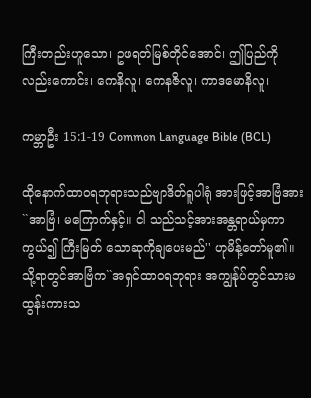ကြီးတည်းဟူသော၊ ဥဖရတ်မြစ်တိုင်အောင်၊ ဤပြည်ကိုလည်းကောင်း၊ ကေနိလူ၊ ကေနဇိလူ၊ ကာဒမောနိလူ၊

ကမ္ဘာဦး 15:1-19 Common Language Bible (BCL)

ထိုနောက်ထာဝရဘုရားသည်ဗျာဒိတ်ရူပါရုံ အားဖြင့်အာဗြံအား``အာဗြံ၊ မကြောက်နှင့်။ ငါ သည်သင့်အားအန္တရာယ်မှကာကွယ်၍ ကြီးမြတ် သောဆုကိုချပေးမည်'' ဟုမိန့်တော်မူ၏။ သို့ရာတွင်အာဗြံက``အရှင်ထာဝရဘုရား အကျွန်ုပ်တွင်သားမထွန်းကားသ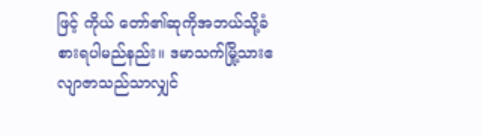ဖြင့် ကိုယ် တော်၏ဆုကိုအဘယ်သို့ခံစားရပါမည်နည်း။ ဒမာသက်မြို့သားဧလျာဇာသည်သာလျှင်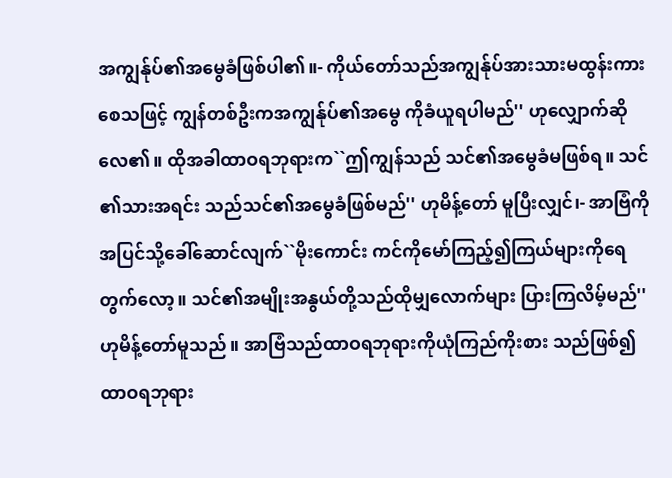အကျွန်ုပ်၏အမွေခံဖြစ်ပါ၏။- ကိုယ်တော်သည်အကျွန်ုပ်အားသားမထွန်းကား စေသဖြင့် ကျွန်တစ်ဦးကအကျွန်ုပ်၏အမွေ ကိုခံယူရပါမည်'' ဟုလျှောက်ဆိုလေ၏။ ထိုအခါထာဝရဘုရားက``ဤကျွန်သည် သင်၏အမွေခံမဖြစ်ရ။ သင်၏သားအရင်း သည်သင်၏အမွေခံဖြစ်မည်'' ဟုမိန့်တော် မူပြီးလျှင်၊- အာဗြံကိုအပြင်သို့ခေါ်ဆောင်လျက်``မိုးကောင်း ကင်ကိုမော်ကြည့်၍ကြယ်များကိုရေတွက်လော့။ သင်၏အမျိုးအနွယ်တို့သည်ထိုမျှလောက်များ ပြားကြလိမ့်မည်'' ဟုမိန့်တော်မူသည်။ အာဗြံသည်ထာဝရဘုရားကိုယုံကြည်ကိုးစား သည်ဖြစ်၍ ထာဝရဘုရား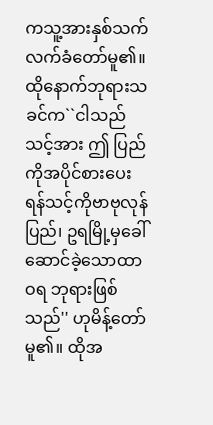ကသူ့အားနှစ်သက် လက်ခံတော်မူ၏။ ထိုနောက်ဘုရားသခင်က``ငါသည်သင့်အား ဤ ပြည်ကိုအပိုင်စားပေးရန်သင့်ကိုဗာဗုလုန် ပြည်၊ ဥရမြို့မှခေါ်ဆောင်ခဲ့သောထာဝရ ဘုရားဖြစ်သည်'' ဟုမိန့်တော်မူ၏။ ထိုအ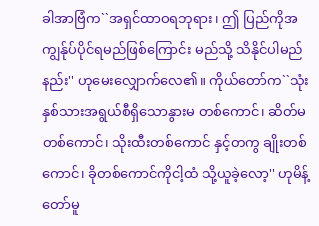ခါအာဗြံက``အရှင်ထာဝရဘုရား၊ ဤ ပြည်ကိုအကျွန်ုပ်ပိုင်ရမည်ဖြစ်ကြောင်း မည်သို့ သိနိုင်ပါမည်နည်း'' ဟုမေးလျှောက်လေ၏။ ကိုယ်တော်က``သုံးနှစ်သားအရွယ်စီရှိသောနွားမ တစ်ကောင်၊ ဆိတ်မတစ်ကောင်၊ သိုးထီးတစ်ကောင် နှင့်တကွ ချိုးတစ်ကောင်၊ ခိုတစ်ကောင်ကိုငါ့ထံ သို့ယူခဲ့လော့'' ဟုမိန့်တော်မူ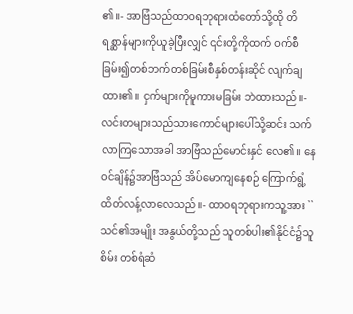၏။- အာဗြံသည်ထာဝရဘုရားထံတော်သို့ထို တိရစ္ဆာန်များကိုယူခဲ့ပြီးလျှင် ၎င်းတို့ကိုထက် ဝက်စီခြမ်း၍တစ်ဘက်တစ်ခြမ်းစီနှစ်တန်းဆိုင် လျက်ချထား၏။ ငှက်များကိုမူကားမခြမ်း ဘဲထားသည်။- လင်းတများသည်သားကောင်များပေါ်သို့ဆင်း သက်လာကြသောအခါ အာဗြံသည်မောင်းနှင် လေ၏။ နေဝင်ချိန်၌အာဗြံသည် အိပ်မောကျနေစဉ် ကြောက်ရွံ့ထိတ်လန့်လာလေသည်။- ထာဝရဘုရားကသူ့အား ``သင်၏အမျိုး အနွယ်တို့သည် သူတစ်ပါး၏နိုင်ငံ၌သူစိမ်း တစ်ရံဆံ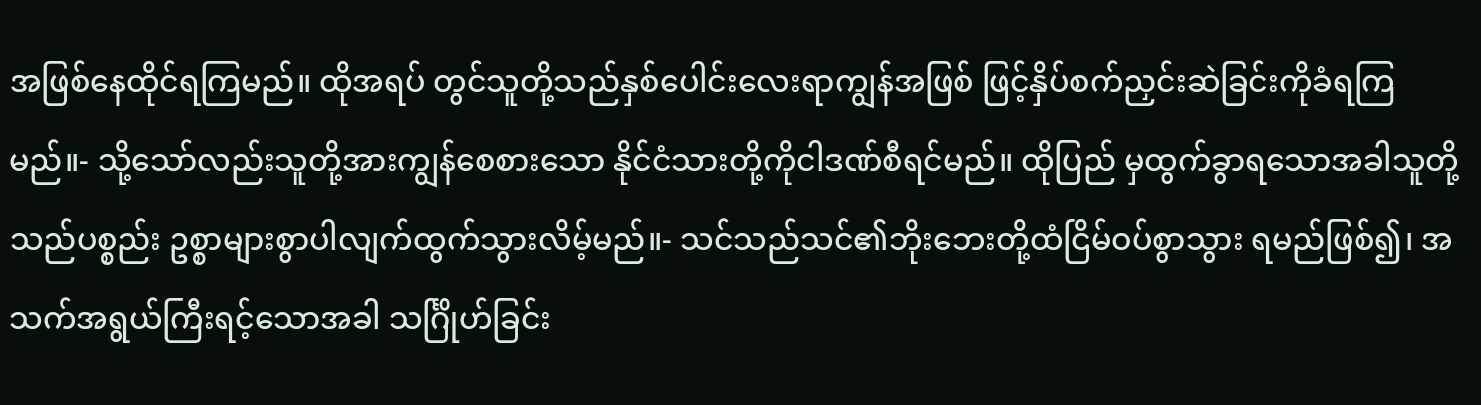အဖြစ်နေထိုင်ရကြမည်။ ထိုအရပ် တွင်သူတို့သည်နှစ်ပေါင်းလေးရာကျွန်အဖြစ် ဖြင့်နှိပ်စက်ညှင်းဆဲခြင်းကိုခံရကြမည်။- သို့သော်လည်းသူတို့အားကျွန်စေစားသော နိုင်ငံသားတို့ကိုငါဒဏ်စီရင်မည်။ ထိုပြည် မှထွက်ခွာရသောအခါသူတို့သည်ပစ္စည်း ဥစ္စာများစွာပါလျက်ထွက်သွားလိမ့်မည်။- သင်သည်သင်၏ဘိုးဘေးတို့ထံငြိမ်ဝပ်စွာသွား ရမည်ဖြစ်၍၊ အသက်အရွယ်ကြီးရင့်သောအခါ သင်္ဂြိုဟ်ခြင်း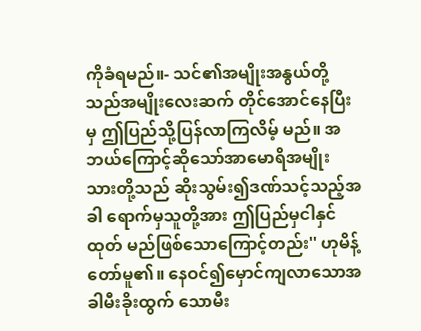ကိုခံရမည်။- သင်၏အမျိုးအနွယ်တို့သည်အမျိုးလေးဆက် တိုင်အောင်နေပြီးမှ ဤပြည်သို့ပြန်လာကြလိမ့် မည်။ အဘယ်ကြောင့်ဆိုသော်အာမောရိအမျိုး သားတို့သည် ဆိုးသွမ်း၍ဒဏ်သင့်သည့်အခါ ရောက်မှသူတို့အား ဤပြည်မှငါနှင်ထုတ် မည်ဖြစ်သောကြောင့်တည်း'' ဟုမိန့်တော်မူ၏။ နေဝင်၍မှောင်ကျလာသောအခါမီးခိုးထွက် သောမီး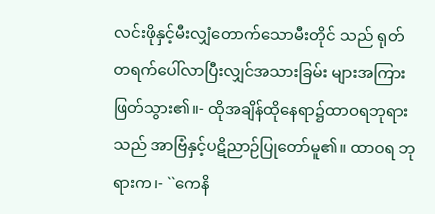လင်းဖိုနှင့်မီးလျှံတောက်သောမီးတိုင် သည် ရုတ်တရက်ပေါ်လာပြီးလျှင်အသားခြမ်း များအကြားဖြတ်သွား၏။- ထိုအချိန်ထိုနေရာ၌ထာဝရဘုရားသည် အာဗြံနှင့်ပဋိညာဉ်ပြုတော်မူ၏။ ထာဝရ ဘုရားက၊- ``ကေနိ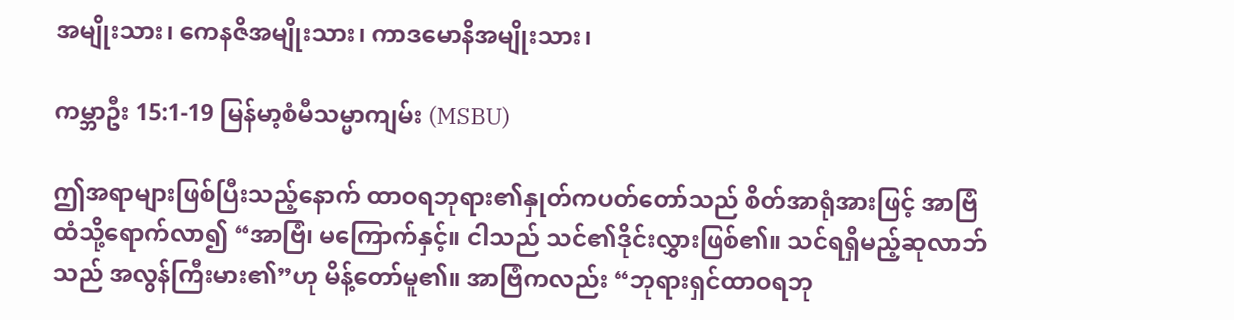အမျိုးသား၊ ကေနဇိအမျိုးသား၊ ကာဒမောနိအမျိုးသား၊

ကမ္ဘာဦး 15:1-19 မြန်မာ့စံမီသမ္မာကျမ်း (MSBU)

ဤအရာများဖြစ်ပြီးသည့်နောက် ထာဝရဘုရား၏နှုတ်ကပတ်တော်သည် စိတ်အာရုံအားဖြင့် အာဗြံထံသို့ရောက်လာ၍ “အာဗြံ၊ မကြောက်နှင့်။ ငါသည် သင်၏ဒိုင်းလွှားဖြစ်၏။ သင်ရရှိမည့်ဆုလာဘ်သည် အလွန်ကြီးမား၏”ဟု မိန့်တော်မူ၏။ အာဗြံကလည်း “ဘုရားရှင်ထာဝရဘု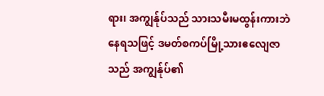ရား၊ အကျွန်ုပ်သည် သားသမီးမထွန်းကားဘဲနေရသဖြင့် ဒမတ်စကပ်မြို့သားဧလျေဇာသည် အကျွန်ုပ်၏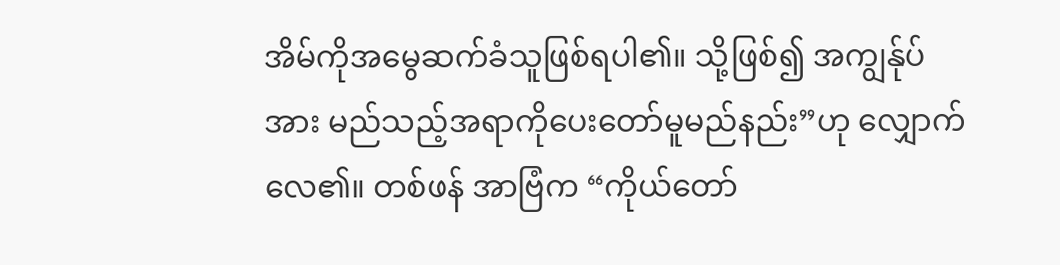အိမ်ကိုအမွေဆက်ခံသူဖြစ်ရပါ၏။ သို့ဖြစ်၍ အကျွန်ုပ်အား မည်သည့်အရာကိုပေးတော်မူမည်နည်း”ဟု လျှောက်လေ၏။ တစ်ဖန် အာဗြံက “ကိုယ်တော်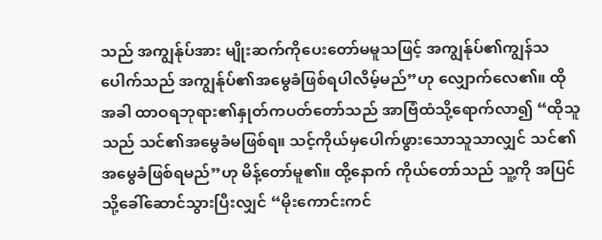သည် အကျွန်ုပ်အား မျိုးဆက်ကိုပေးတော်မမူသဖြင့် အကျွန်ုပ်၏ကျွန်သပေါက်သည် အကျွန်ုပ်၏အမွေခံဖြစ်ရပါလိမ့်မည်”ဟု လျှောက်လေ၏။ ထိုအခါ ထာဝရဘုရား၏နှုတ်ကပတ်တော်သည် အာဗြံထံသို့ရောက်လာ၍ “ထိုသူသည် သင်၏အမွေခံမဖြစ်ရ။ သင့်ကိုယ်မှပေါက်ဖွားသောသူသာလျှင် သင်၏အမွေခံဖြစ်ရမည်”ဟု မိန့်တော်မူ၏။ ထို့နောက် ကိုယ်တော်သည် သူ့ကို အပြင်သို့ခေါ်ဆောင်သွားပြီးလျှင် “မိုးကောင်းကင်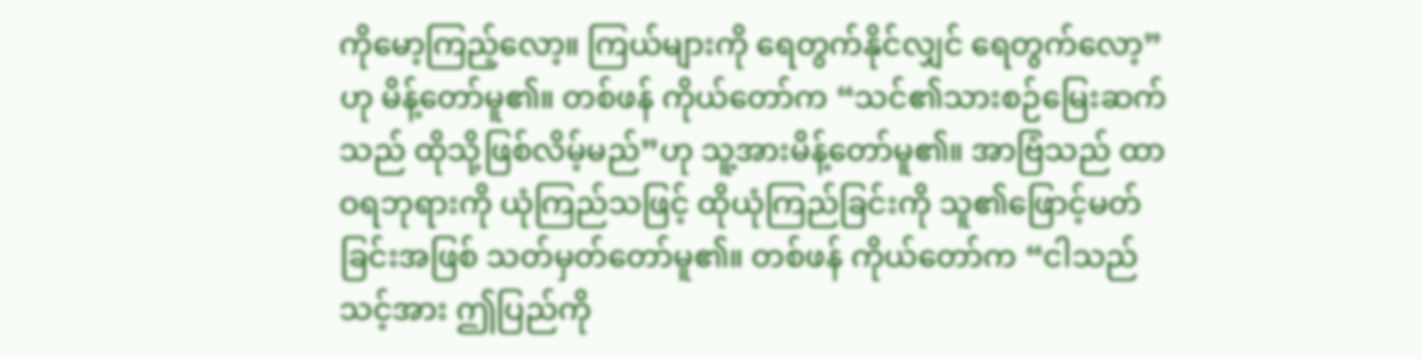ကိုမော့ကြည့်လော့။ ကြယ်များကို ရေတွက်နိုင်လျှင် ရေတွက်လော့”ဟု မိန့်တော်မူ၏။ တစ်ဖန် ကိုယ်တော်က “သင်၏သားစဉ်မြေးဆက်သည် ထိုသို့ဖြစ်လိမ့်မည်”ဟု သူ့အားမိန့်တော်မူ၏။ အာဗြံသည် ထာဝရဘုရားကို ယုံကြည်သဖြင့် ထိုယုံကြည်ခြင်းကို သူ၏ဖြောင့်မတ်ခြင်းအဖြစ် သတ်မှတ်တော်မူ၏။ တစ်ဖန် ကိုယ်တော်က “ငါသည် သင့်အား ဤပြည်ကို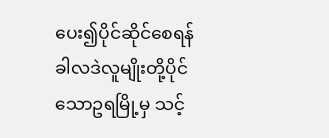ပေး၍ပိုင်ဆိုင်စေရန် ခါလဒဲလူမျိုးတို့ပိုင်သောဥရမြို့မှ သင့်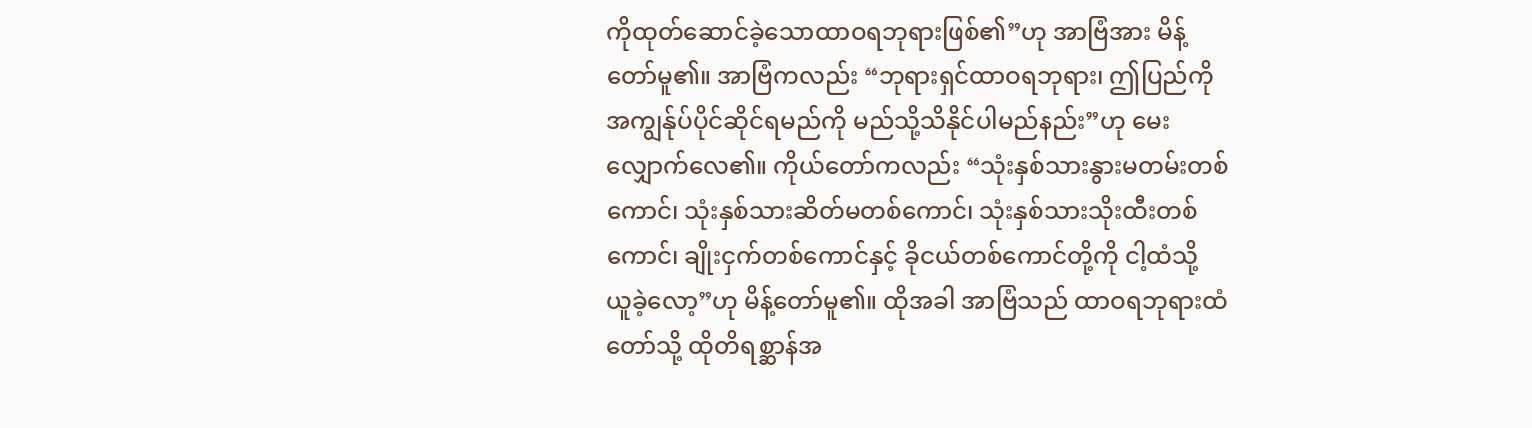ကိုထုတ်ဆောင်ခဲ့သောထာဝရဘုရားဖြစ်၏”ဟု အာဗြံအား မိန့်တော်မူ၏။ အာဗြံကလည်း “ဘုရားရှင်ထာဝရဘုရား၊ ဤပြည်ကို အကျွန်ုပ်ပိုင်ဆိုင်ရမည်ကို မည်သို့သိနိုင်ပါမည်နည်း”ဟု မေးလျှောက်လေ၏။ ကိုယ်တော်ကလည်း “သုံးနှစ်သားနွားမတမ်းတစ်ကောင်၊ သုံးနှစ်သားဆိတ်မတစ်ကောင်၊ သုံးနှစ်သားသိုးထီးတစ်ကောင်၊ ချိုးငှက်တစ်ကောင်နှင့် ခိုငယ်တစ်ကောင်တို့ကို ငါ့ထံသို့ ယူခဲ့လော့”ဟု မိန့်တော်မူ၏။ ထိုအခါ အာဗြံသည် ထာဝရဘုရားထံတော်သို့ ထိုတိရစ္ဆာန်အ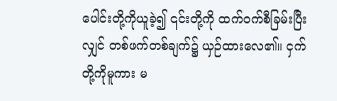ပေါင်းတို့ကိုယူခဲ့၍ ၎င်းတို့ကို ထက်ဝက်စီခြမ်းပြီးလျှင် တစ်ဖက်တစ်ချက်၌ ယှဉ်ထားလေ၏။ ငှက်တို့ကိုမူကား မ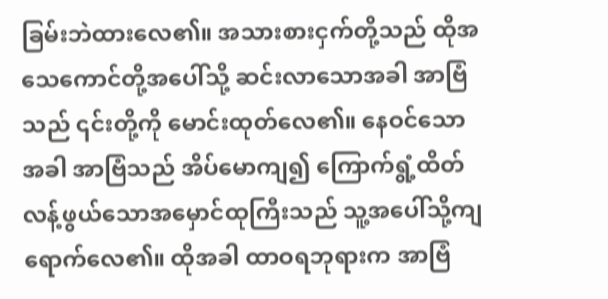ခြမ်းဘဲထားလေ၏။ အသားစားငှက်တို့သည် ထိုအသေကောင်တို့အပေါ်သို့ ဆင်းလာသောအခါ အာဗြံသည် ၎င်းတို့ကို မောင်းထုတ်လေ၏။ နေဝင်သောအခါ အာဗြံသည် အိပ်မောကျ၍ ကြောက်ရွံ့ထိတ်လန့်ဖွယ်သောအမှောင်ထုကြီးသည် သူ့အပေါ်သို့ကျရောက်လေ၏။ ထိုအခါ ထာဝရဘုရားက အာဗြံ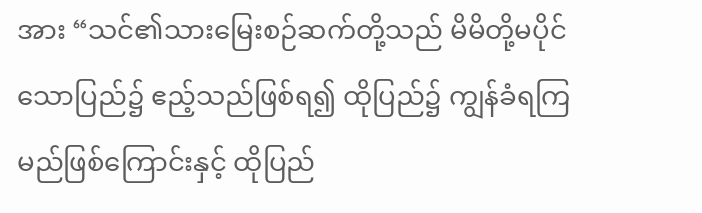အား “သင်၏သားမြေးစဉ်ဆက်တို့သည် မိမိတို့မပိုင်သောပြည်၌ ဧည့်သည်ဖြစ်ရ၍ ထိုပြည်၌ ကျွန်ခံရကြမည်ဖြစ်ကြောင်းနှင့် ထိုပြည်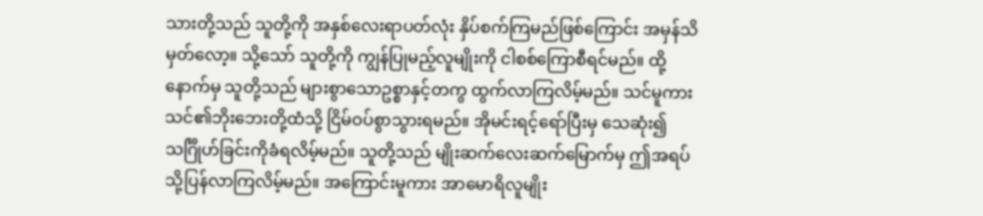သားတို့သည် သူတို့ကို အနှစ်လေးရာပတ်လုံး နှိပ်စက်ကြမည်ဖြစ်ကြောင်း အမှန်သိမှတ်လော့။ သို့သော် သူတို့ကို ကျွန်ပြုမည့်လူမျိုးကို ငါစစ်ကြောစီရင်မည်။ ထို့နောက်မှ သူတို့သည် များစွာသောဥစ္စာနှင့်တကွ ထွက်လာကြလိမ့်မည်။ သင်မူကား သင်၏ဘိုးဘေးတို့ထံသို့ ငြိမ်ဝပ်စွာသွားရမည်။ အိုမင်းရင့်ရော်ပြီးမှ သေဆုံး၍သင်္ဂြိုဟ်ခြင်းကိုခံရလိမ့်မည်။ သူတို့သည် မျိုးဆက်လေးဆက်မြောက်မှ ဤအရပ်သို့ပြန်လာကြလိမ့်မည်။ အကြောင်းမူကား အာမောရိလူမျိုး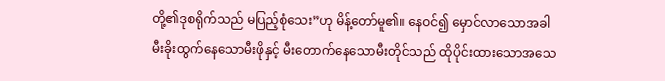တို့၏ဒုစရိုက်သည် မပြည့်စုံသေး”ဟု မိန့်တော်မူ၏။ နေဝင်၍ မှောင်လာသောအခါ မီးခိုးထွက်နေသောမီးဖိုနှင့် မီးတောက်နေသောမီးတိုင်သည် ထိုပိုင်းထားသောအသေ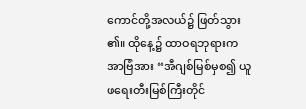ကောင်တို့အလယ်၌ ဖြတ်သွား၏။ ထိုနေ့၌ ထာဝရဘုရားက အာဗြံအား “အီဂျစ်မြစ်မှစ၍ ယူဖရေးတီးမြစ်ကြီးတိုင်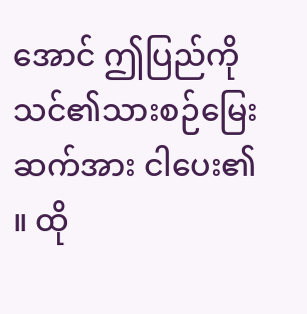အောင် ဤပြည်ကို သင်၏သားစဉ်မြေးဆက်အား ငါပေး၏။ ထို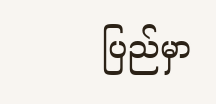ပြည်မှာ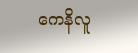ကေနိလူ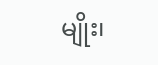မျိုး၊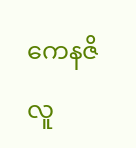ကေနဇိလူ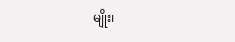မျိုး၊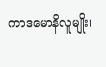ကာဒမောနိလူမျိုး၊